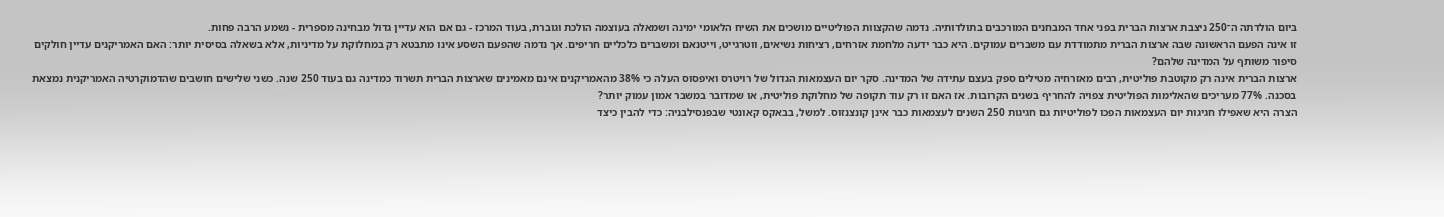ביום הולדתה ה־250 ניצבת ארצות הברית בפני אחד המבחנים המורכבים בתולדותיה. נדמה שהקצוות הפוליטיים מושכים את השיח הלאומי ימינה ושמאלה בעוצמה הולכת וגוברת, בעוד המרכז - גם אם הוא עדיין גדול מבחינה מספרית - נשמע הרבה פחות.
זו אינה הפעם הראשונה שבה ארצות הברית מתמודדת עם משברים עמוקים. היא כבר ידעה מלחמת אזרחים, רציחות נשיאים, ווטרגייט, וייטנאם ומשברים כלכליים חריפים. אך נדמה שהפעם השסע אינו מתבטא רק במחלוקת על מדיניות, אלא בשאלה בסיסית יותר: האם האמריקנים עדיין חולקים סיפור משותף על המדינה שלהם?
ארצות הברית אינה רק מקוטבת פוליטית, רבים מאזרחיה מטילים ספק בעצם עתידה של המדינה. סקר יום העצמאות הגדול של רויטרס ואיפסוס העלה כי 38% מהאמריקנים אינם מאמינים שארצות הברית תשרוד כמדינה גם בעוד 250 שנה. כשני שלישים חושבים שהדמוקרטיה האמריקנית נמצאת בסכנה. 77% מעריכים שהאלימות הפוליטית צפויה להחריף בשנים הקרובות. אז האם זו רק עוד תקופה של מחלוקת פוליטית, או שמדובר במשבר אמון עמוק יותר?
הצרה היא שאפילו חגיגות יום העצמאות הפכו לפוליטיות גם חגיגות 250 השנים לעצמאות כבר אינן קונצנזוס. למשל, בבאקס קאונטי שבפנסילבניה: כדי להבין כיצד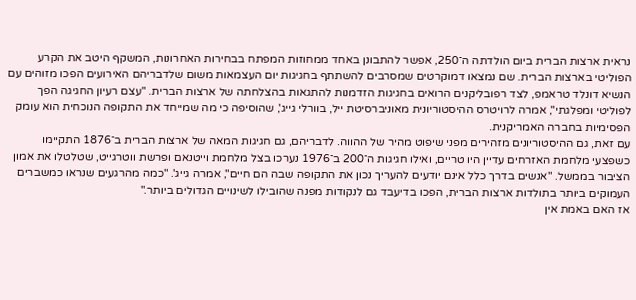נראית ארצות הברית ביום הולדתה ה־250, אפשר להתבונן באחד ממחוזות המפתח בבחירות האחרונות, המשקף היטב את הקרע הפוליטי בארצות הברית. שם נמצאו דמוקרטים שמסרבים להשתתף בחגיגות יום העצמאות משום שלדבריהם האירועים הפכו מזוהים עם הנשיא דונלד טראמפ, לצד רפובליקנים הרואים בחגיגות הזדמנות להתגאות בהצלחתה של ארצות הברית. "עצם רעיון החגיגה הפך לפוליטי ומפלגתי", אמרה לרויטרס ההיסטוריונית מאוניברסיטת ייל, בוורלי גייג', שהוסיפה כי מה שמייחד את התקופה הנוכחית הוא עומק הפסימיות בחברה האמריקנית.
עם זאת, גם ההיסטוריונים מזהירים מפני שיפוט מהיר של ההווה. לדבריהם, גם חגיגות המאה של ארצות הברית ב־1876 התקיימו כשפצעי מלחמת האזרחים עדיין היו טריים, ואילו חגיגות ה־200 ב־1976 נערכו בצל מלחמת וייטנאם ופרשת ווטרגייט, שטלטלו את אמון הציבור בממשל. "אנשים בדרך כלל אינם יודעים להעריך נכון את התקופה שבה הם חיים", אמרה גייג'. "כמה מהרגעים שנראו כמשברים העמוקים ביותר בתולדות ארצות הברית, הפכו בדיעבד גם לנקודות מפנה שהובילו לשינויים הגדולים ביותר."
אז האם באמת אין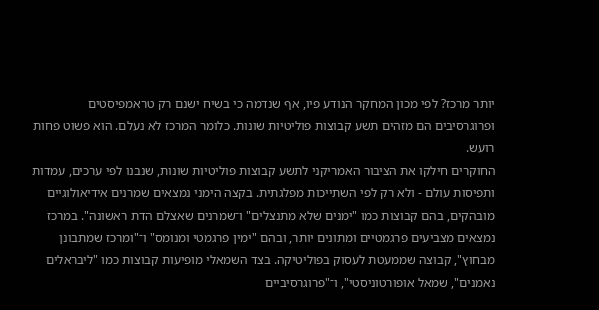יותר מרכז? לפי מכון המחקר הנודע פיו, אף שנדמה כי בשיח ישנם רק טראמפיסטים ופרוגרסיבים הם מזהים תשע קבוצות פוליטיות שונות. כלומר המרכז לא נעלם. הוא פשוט פחות רועש.
החוקרים חילקו את הציבור האמריקני לתשע קבוצות פוליטיות שונות, שנבנו לפי ערכים, עמדות ותפיסות עולם - ולא רק לפי השתייכות מפלגתית. בקצה הימני נמצאים שמרנים אידיאולוגיים מובהקים, בהם קבוצות כמו "ימנים שלא מתנצלים" ו־שמרנים שאצלם הדת ראשונה". במרכז נמצאים מצביעים פרגמטיים ומתונים יותר, ובהם "ימין פרגמטי ומנומס" ו־"ומרכז שמתבונן מבחוץ", קבוצה שממעטת לעסוק בפוליטיקה. בצד השמאלי מופיעות קבוצות כמו "ליבראלים נאמנים", שמאל אופורטוניסטי", ו־"פרוגרסיביים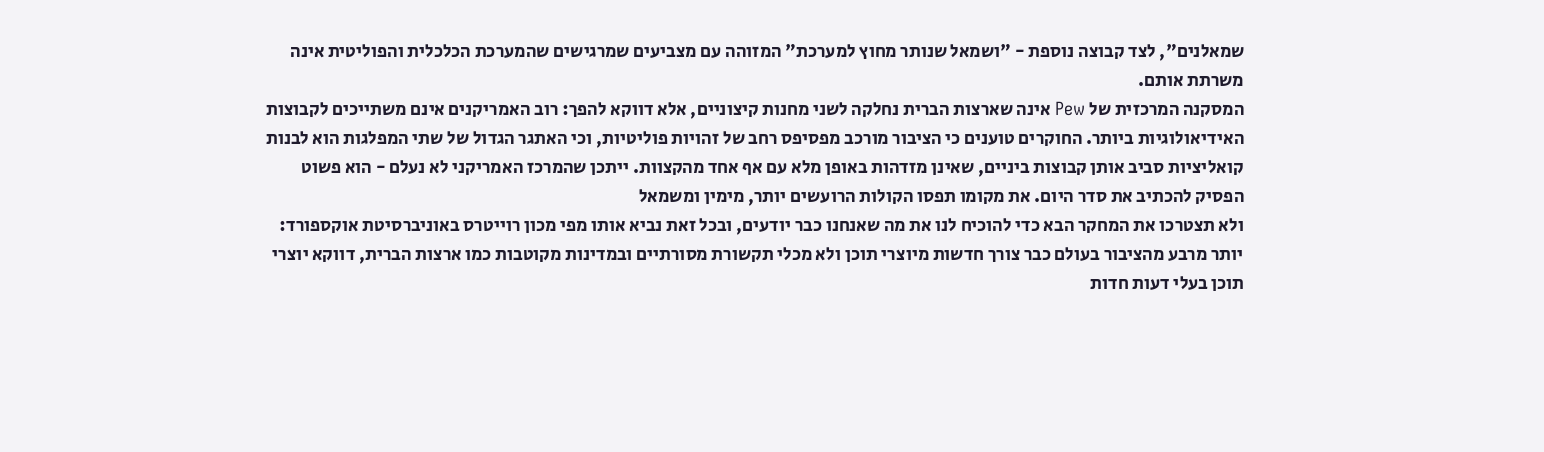שמאלנים", לצד קבוצה נוספת - "ושמאל שנותר מחוץ למערכת" המזוהה עם מצביעים שמרגישים שהמערכת הכלכלית והפוליטית אינה משרתת אותם.
המסקנה המרכזית של Pew אינה שארצות הברית נחלקה לשני מחנות קיצוניים, אלא דווקא להפך: רוב האמריקנים אינם משתייכים לקבוצות האידיאולוגיות ביותר. החוקרים טוענים כי הציבור מורכב מפסיפס רחב של זהויות פוליטיות, וכי האתגר הגדול של שתי המפלגות הוא לבנות קואליציות סביב אותן קבוצות ביניים, שאינן מזדהות באופן מלא עם אף אחד מהקצוות. ייתכן שהמרכז האמריקני לא נעלם - הוא פשוט הפסיק להכתיב את סדר היום. את מקומו תפסו הקולות הרועשים יותר, מימין ומשמאל
ולא תצטרכו את המחקר הבא כדי להוכיח לנו את מה שאנחנו כבר יודעים, ובכל זאת נביא אותו מפי מכון רוייטרס באוניברסיטת אוקספורד: יותר מרבע מהציבור בעולם כבר צורך חדשות מיוצרי תוכן ולא מכלי תקשורת מסורתיים ובמדינות מקוטבות כמו ארצות הברית, דווקא יוצרי תוכן בעלי דעות חדות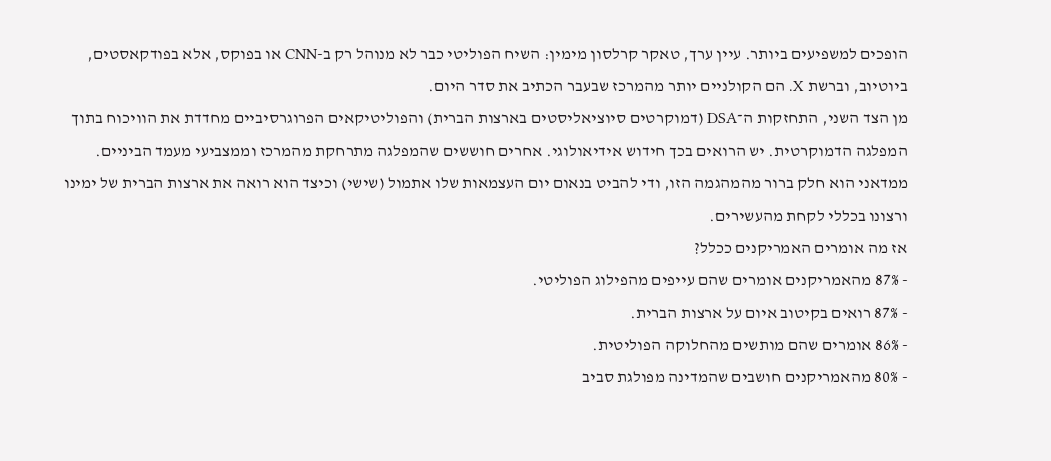הופכים למשפיעים ביותר. עיין ערך, טאקר קרלסון מימין: השיח הפוליטי כבר לא מנוהל רק ב-CNN או בפוקס, אלא בפודקאסטים, ביוטיוב, וברשת X. הם הקולניים יותר מהמרכז שבעבר הכתיב את סדר היום.
מן הצד השני, התחזקות ה־DSA (דמוקרטים סיוציאליסטים בארצות הברית) והפוליטיקאים הפרוגרסיביים מחדדת את הוויכוח בתוך המפלגה הדמוקרטית. יש הרואים בכך חידוש אידיאולוגי. אחרים חוששים שהמפלגה מתרחקת מהמרכז וממצביעי מעמד הביניים.
ממדאני הוא חלק ברור מהמהגמה הזו, ודי להביט בנאום יום העצמאות שלו אתמול (שישי) וכיצד הוא רואה את ארצות הברית של ימינו ורצונו בכללי לקחת מהעשירים.
אז מה אומרים האמריקנים ככלל?
- 87% מהאמריקנים אומרים שהם עייפים מהפילוג הפוליטי.
- 87% רואים בקיטוב איום על ארצות הברית.
- 86% אומרים שהם מותשים מהחלוקה הפוליטית.
- 80% מהאמריקנים חושבים שהמדינה מפולגת סביב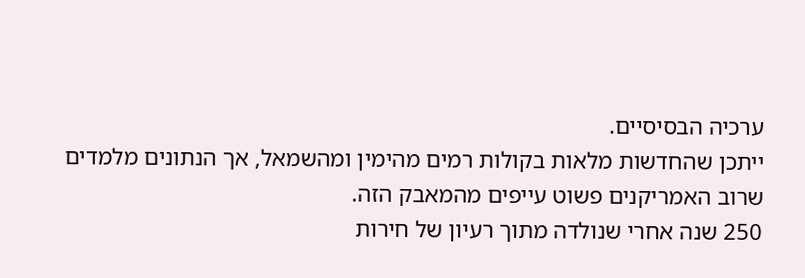ערכיה הבסיסיים.
ייתכן שהחדשות מלאות בקולות רמים מהימין ומהשמאל, אך הנתונים מלמדים שרוב האמריקנים פשוט עייפים מהמאבק הזה.
250 שנה אחרי שנולדה מתוך רעיון של חירות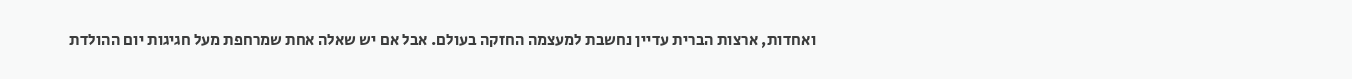ואחדות, ארצות הברית עדיין נחשבת למעצמה החזקה בעולם. אבל אם יש שאלה אחת שמרחפת מעל חגיגות יום ההולדת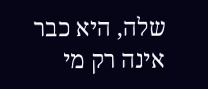שלה, היא כבר אינה רק מי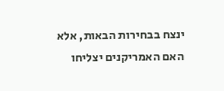ינצח בבחירות הבאות, אלא האם האמריקנים יצליחו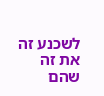לשכנע זה את זה שהם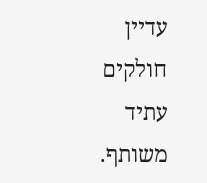עדיין חולקים עתיד משותף.